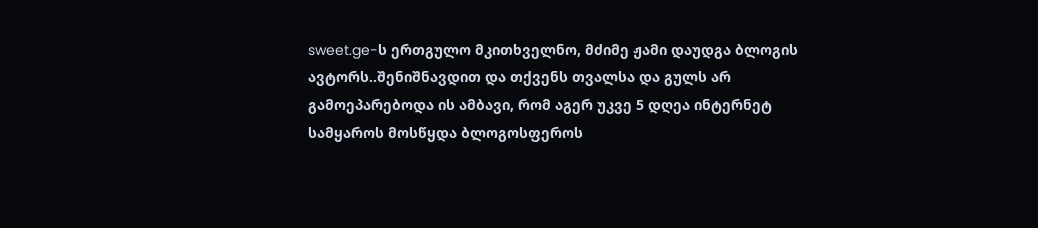sweet.ge-ს ერთგულო მკითხველნო, მძიმე ჟამი დაუდგა ბლოგის ავტორს..შენიშნავდით და თქვენს თვალსა და გულს არ გამოეპარებოდა ის ამბავი, რომ აგერ უკვე 5 დღეა ინტერნეტ სამყაროს მოსწყდა ბლოგოსფეროს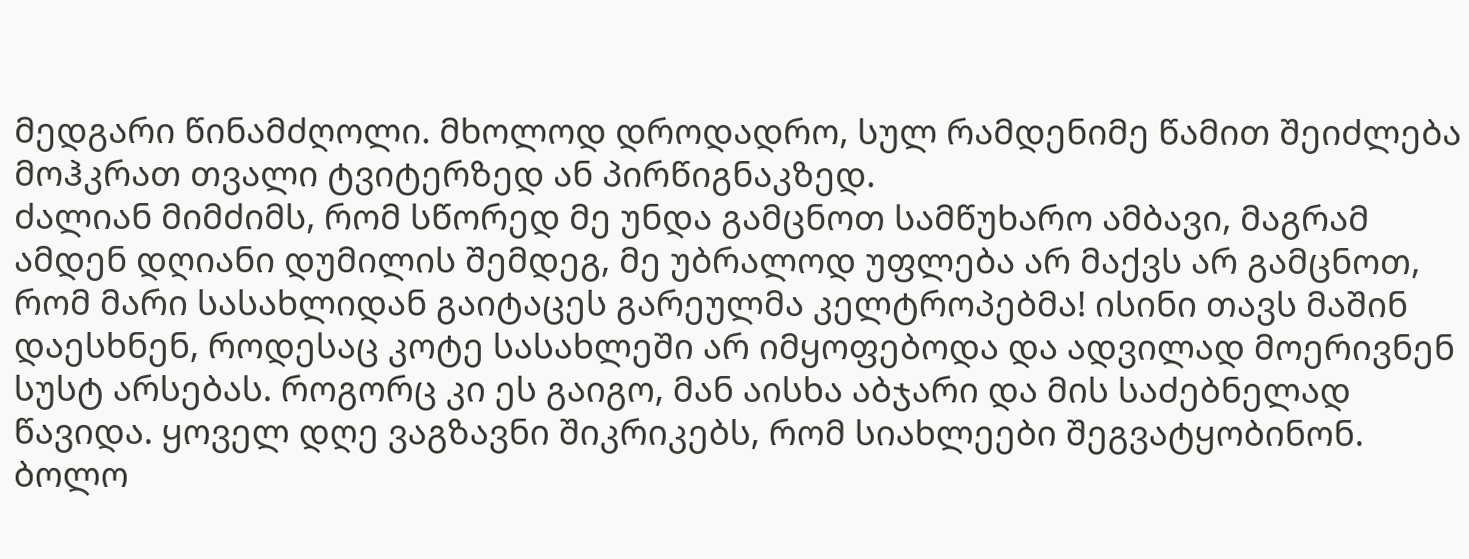მედგარი წინამძღოლი. მხოლოდ დროდადრო, სულ რამდენიმე წამით შეიძლება მოჰკრათ თვალი ტვიტერზედ ან პირწიგნაკზედ.
ძალიან მიმძიმს, რომ სწორედ მე უნდა გამცნოთ სამწუხარო ამბავი, მაგრამ ამდენ დღიანი დუმილის შემდეგ, მე უბრალოდ უფლება არ მაქვს არ გამცნოთ, რომ მარი სასახლიდან გაიტაცეს გარეულმა კელტროპებმა! ისინი თავს მაშინ დაესხნენ, როდესაც კოტე სასახლეში არ იმყოფებოდა და ადვილად მოერივნენ სუსტ არსებას. როგორც კი ეს გაიგო, მან აისხა აბჯარი და მის საძებნელად წავიდა. ყოველ დღე ვაგზავნი შიკრიკებს, რომ სიახლეები შეგვატყობინონ. ბოლო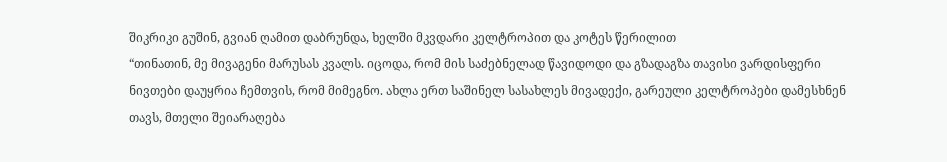შიკრიკი გუშინ, გვიან ღამით დაბრუნდა, ხელში მკვდარი კელტროპით და კოტეს წერილით
“თინათინ, მე მივაგენი მარუსას კვალს. იცოდა, რომ მის საძებნელად წავიდოდი და გზადაგზა თავისი ვარდისფერი ნივთები დაუყრია ჩემთვის, რომ მიმეგნო. ახლა ერთ საშინელ სასახლეს მივადექი, გარეული კელტროპები დამესხნენ თავს, მთელი შეიარაღება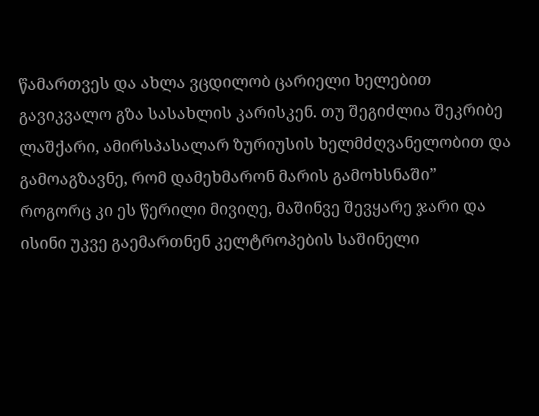წამართვეს და ახლა ვცდილობ ცარიელი ხელებით გავიკვალო გზა სასახლის კარისკენ. თუ შეგიძლია შეკრიბე ლაშქარი, ამირსპასალარ ზურიუსის ხელმძღვანელობით და გამოაგზავნე, რომ დამეხმარონ მარის გამოხსნაში”
როგორც კი ეს წერილი მივიღე, მაშინვე შევყარე ჯარი და ისინი უკვე გაემართნენ კელტროპების საშინელი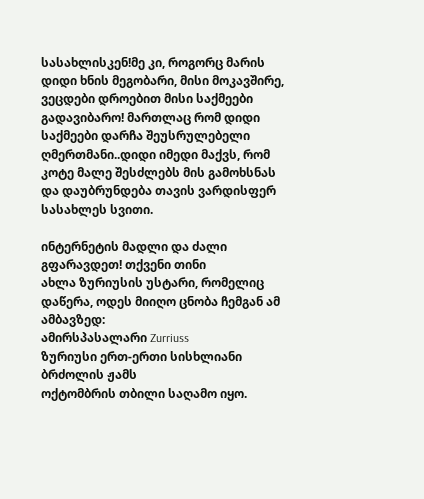სასახლისკენ!მე კი, როგორც მარის დიდი ხნის მეგობარი, მისი მოკავშირე, ვეცდები დროებით მისი საქმეები გადავიბარო! მართლაც რომ დიდი საქმეები დარჩა შეუსრულებელი ღმერთმანი..დიდი იმედი მაქვს, რომ კოტე მალე შესძლებს მის გამოხსნას და დაუბრუნდება თავის ვარდისფერ სასახლეს სვითი.

ინტერნეტის მადლი და ძალი გფარავდეთ! თქვენი თინი
ახლა ზურიუსის უსტარი, რომელიც დაწერა, ოდეს მიიღო ცნობა ჩემგან ამ ამბავზედ:
ამირსპასალარი Zurriuss
ზურიუსი ერთ-ერთი სისხლიანი ბრძოლის ჟამს
ოქტომბრის თბილი საღამო იყო.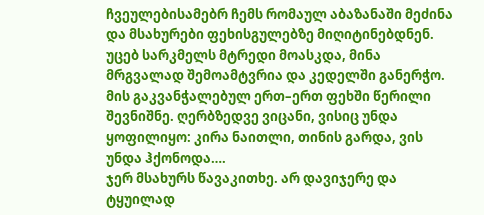ჩვეულებისამებრ ჩემს რომაულ აბაზანაში მეძინა და მსახურები ფეხისგულებზე მიღიტინებდნენ. უცებ სარკმელს მტრედი მოასკდა, მინა მრგვალად შემოამტვრია და კედელში განერჭო. მის გაკვანჭალებულ ერთ–ერთ ფეხში წერილი შევნიშნე. ღერბზედვე ვიცანი, ვისიც უნდა ყოფილიყო: კირა ნაითლი, თინის გარდა, ვის უნდა ჰქონოდა….
ჯერ მსახურს წავაკითხე. არ დავიჯერე და ტყუილად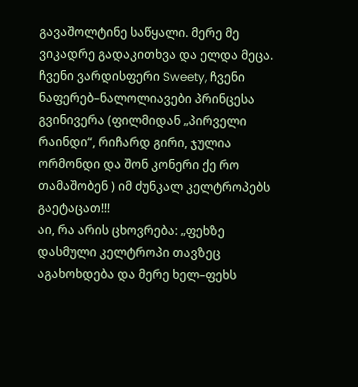გავაშოლტინე საწყალი. მერე მე ვიკადრე გადაკითხვა და ელდა მეცა. ჩვენი ვარდისფერი Sweety, ჩვენი ნაფერებ–ნალოლიავები პრინცესა გვინივერა (ფილმიდან „პირველი რაინდი“, რიჩარდ გირი, ჯულია ორმონდი და შონ კონერი ქე რო თამაშობენ ) იმ ძუნკალ კელტროპებს გაეტაცათ!!!
აი, რა არის ცხოვრება: „ფეხზე დასმული კელტროპი თავზეც აგახოხდება და მერე ხელ–ფეხს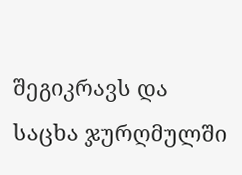შეგიკრავს და საცხა ჯურღმულში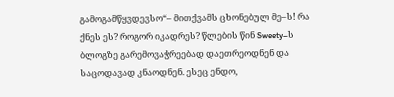გამოგამწყვდევსო“– მითქვამს ცხონებულ მე–ს! რა ქნეს ეს? როგორ იკადრეს? წლების წინ Sweety–ს ბლოგზე გარემოვაჭრეებად დაეთრეოდნენ და საცოდავად კნაოდნენ. ესეც ენდო,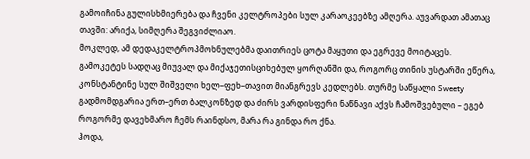გამოიჩინა გულისხმიერება და ჩვენი კელტროპები სულ კარაოკეებზე ამღერა. აუვარდათ ამათაც თავში: არიქა, სიმღერა შეგვიძლიაო.
მოკლედ, ამ დედაკელტროპმოხნულებმა დაითრიეს ცოტა მაყუთი და ეგრევე მოიტაცეს. გამოკეტეს სადღაც მიუვალ და მიქაჯეთისციხებულ ყორღანში და, როგორც თინის უსტარში ეწერა, კონსტანტინე სულ შიშველი ხელ–ფეხ–თავით მიანგრევს კედლებს. თურმე საწყალი Sweety გადმომდგარია ერთ–ერთ ბალკონზედ და ძირს ვარდისფერი ნაწნავი აქვს ჩამოშვებული – ეგებ როგორმე დავეხმარო ჩემს რაინდსო, მარა რა გინდა რო ქნა.
ჰოდა,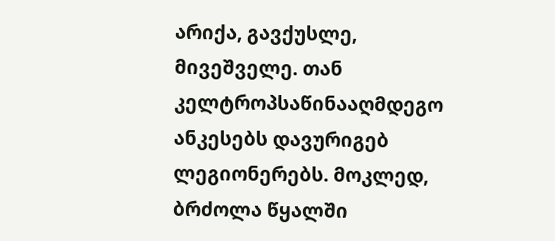არიქა, გავქუსლე, მივეშველე. თან კელტროპსაწინააღმდეგო ანკესებს დავურიგებ ლეგიონერებს. მოკლედ, ბრძოლა წყალში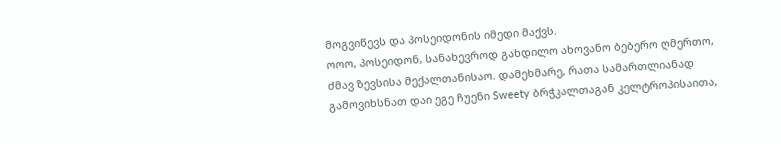მოგვიწევს და პოსეიდონის იმედი მაქვს.
ოოო, პოსეიდონ, სანახევროდ გახდილო ახოვანო ბებერო ღმერთო, ძმავ ზევსისა მექალთანისაო. დამეხმარე, რათა სამართლიანად გამოვიხსნათ დაი ეგე ჩუენი Sweety ბრჭკალთაგან კელტროპისაითა,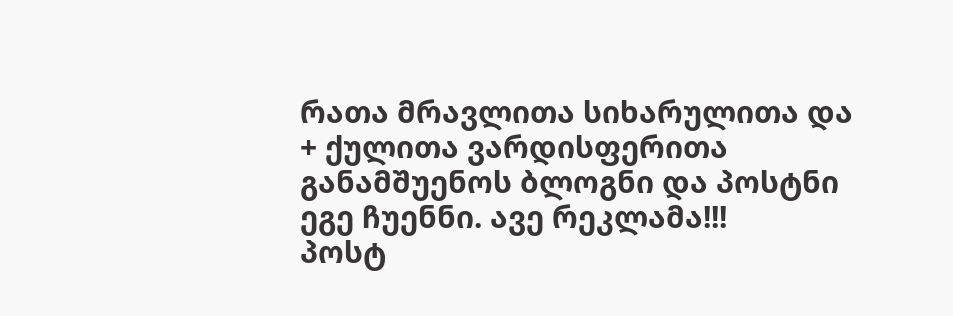რათა მრავლითა სიხარულითა და + ქულითა ვარდისფერითა განამშუენოს ბლოგნი და პოსტნი ეგე ჩუენნი. ავე რეკლამა!!!
პოსტ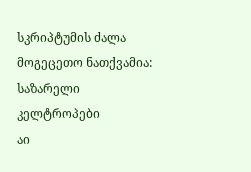სკრიპტუმის ძალა მოგეცეთო ნათქვამია:
საზარელი კელტროპები
აი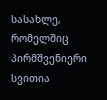სასახლე, რომელშიც პირმშვენიერი სვითია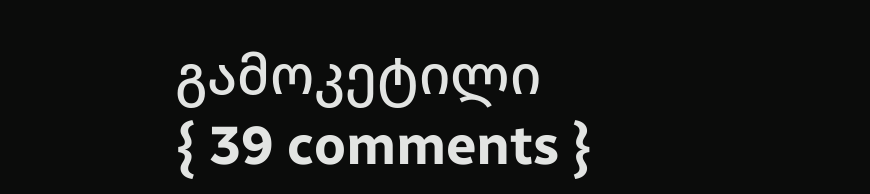გამოკეტილი
{ 39 comments }